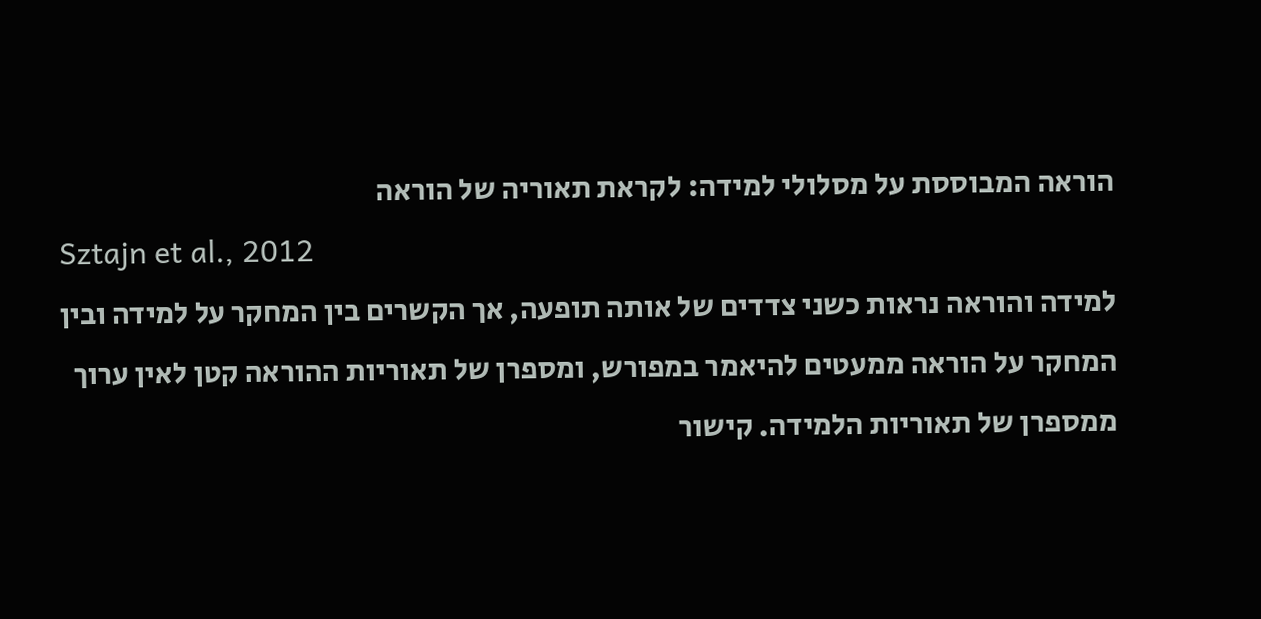הוראה המבוססת על מסלולי למידה: לקראת תאוריה של הוראה
Sztajn et al., 2012
למידה והוראה נראות כשני צדדים של אותה תופעה, אך הקשרים בין המחקר על למידה ובין המחקר על הוראה ממעטים להיאמר במפורש, ומספרן של תאוריות ההוראה קטן לאין ערוך ממספרן של תאוריות הלמידה. קישור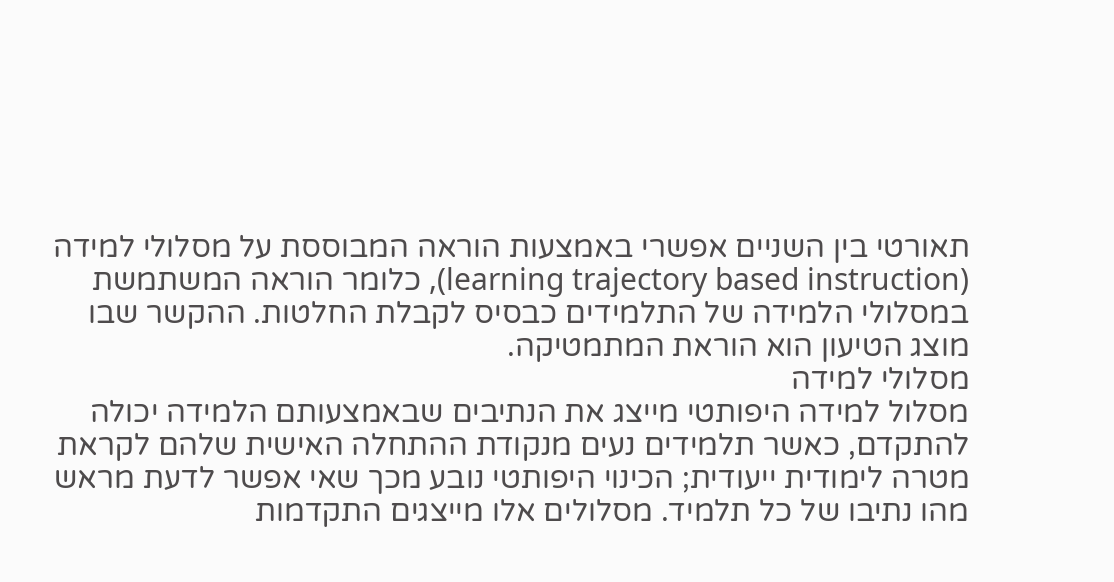תאורטי בין השניים אפשרי באמצעות הוראה המבוססת על מסלולי למידה (learning trajectory based instruction), כלומר הוראה המשתמשת במסלולי הלמידה של התלמידים כבסיס לקבלת החלטות. ההקשר שבו מוצג הטיעון הוא הוראת המתמטיקה.
מסלולי למידה
מסלול למידה היפותטי מייצג את הנתיבים שבאמצעותם הלמידה יכולה להתקדם, כאשר תלמידים נעים מנקודת ההתחלה האישית שלהם לקראת מטרה לימודית ייעודית; הכינוי היפותטי נובע מכך שאי אפשר לדעת מראש מהו נתיבו של כל תלמיד. מסלולים אלו מייצגים התקדמות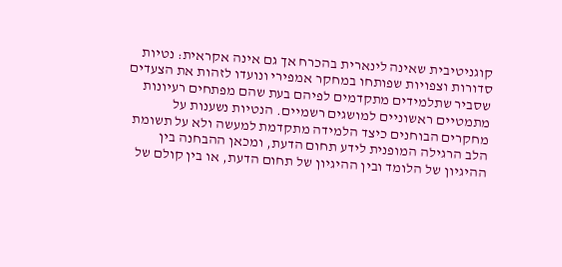קוגניטיבית שאינה לינארית בהכרח אך גם אינה אקראית: נטיות סדורות וצפויות שפותחו במחקר אמפירי ונועדו לזהות את הצעדים שסביר שתלמידים מתקדמים לפיהם בעת שהם מפתחים רעיונות מתמטיים ראשוניים למושגים רשמיים. הנטיות נשענות על מחקרים הבוחנים כיצד הלמידה מתקדמת למעשה ולא על תשומת הלב הרגילה המופנית לידע תחום הדעת, ומכאן ההבחנה בין ההיגיון של הלומד ובין ההיגיון של תחום הדעת, או בין קולם של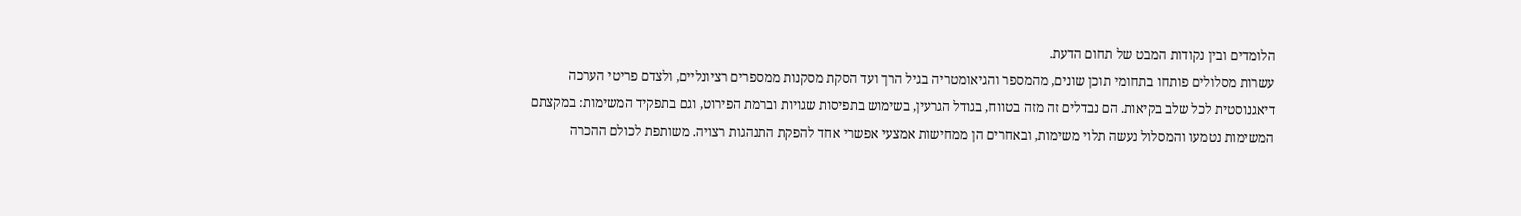הלומדים ובין נקודות המבט של תחום הדעת.
עשרות מסלולים פותחו בתחומי תוכן שונים, מהמספר והגיאומטריה בגיל הרך ועד הסקת מסקנות ממספרים רציונליים, ולצדם פריטי הערכה דיאגנוסטית לכל שלב בקיאות. הם נבדלים זה מזה בטווח, בגודל הגרעין, בשימוש בתפיסות שגויות וברמת הפירוט, וגם בתפקיד המשימות: במקצתם המשימות נטמעו והמסלול נעשה תלוי משימות, ובאחרים הן ממחישות אמצעי אפשרי אחד להפקת התנהגות רצויה. משותפת לכולם ההכרה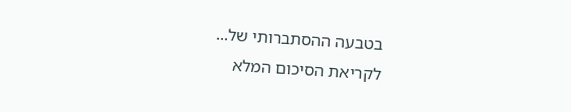בטבעה ההסתברותי של...
לקריאת הסיכום המלא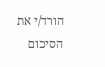הורד/י את הסיכום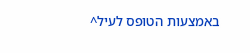באמצעות הטופס לעיל^